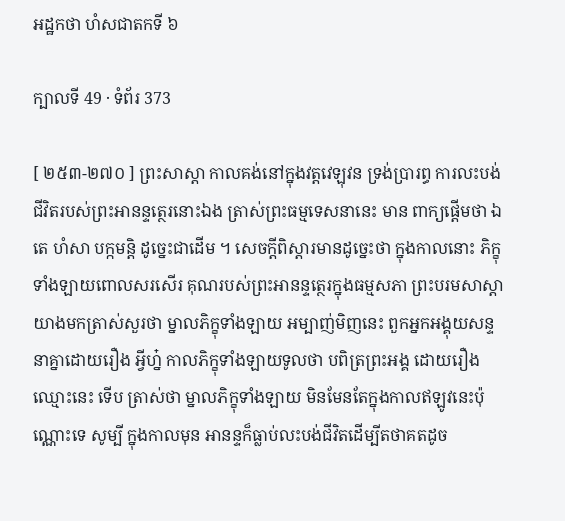អដ្ឋកថា ហំសជាតកទី ៦

ក្បាលទី 49 · ទំព័រ 373

[ ២៥៣-២៧០ ] ព្រះសាស្តា កាលគង់នៅក្នុងវត្តវេឡុវន ទ្រង់ប្រារព្ធ ការលះបង់ជីវិតរបស់ព្រះអានន្ទត្ថេរនោះឯង ត្រាស់ព្រះធម្មទេសនានេះ មាន ពាក្យផ្តើមថា ឯតេ ហំសា បក្កមន្តិ ដូច្នេះជាដើម ។ សេចក្តីពិស្តារមានដូច្នេះថា ក្នុងកាលនោះ ភិក្ខុទាំងឡាយពោលសរសើរ គុណរបស់ព្រះអានន្ទត្ថេរក្នុងធម្មសភា ព្រះបរមសាស្តាយាងមកត្រាស់សួរថា ម្នាលភិក្ខុទាំងឡាយ អម្បាញ់មិញនេះ ពួកអ្នកអង្គុយសន្ទនាគ្នាដោយរឿង អ្វីហ្ន៎ កាលភិក្ខុទាំងឡាយទូលថា បពិត្រព្រះអង្គ ដោយរឿងឈ្មោះនេះ ទើប ត្រាស់ថា ម្នាលភិក្ខុទាំងឡាយ មិនមែនតែក្នុងកាលឥឡូវនេះប៉ុណ្ណោះទេ សូម្បី ក្នុងកាលមុន អានន្ទក៏ធ្លាប់លះបង់ជីវិតដើម្បីតថាគតដូច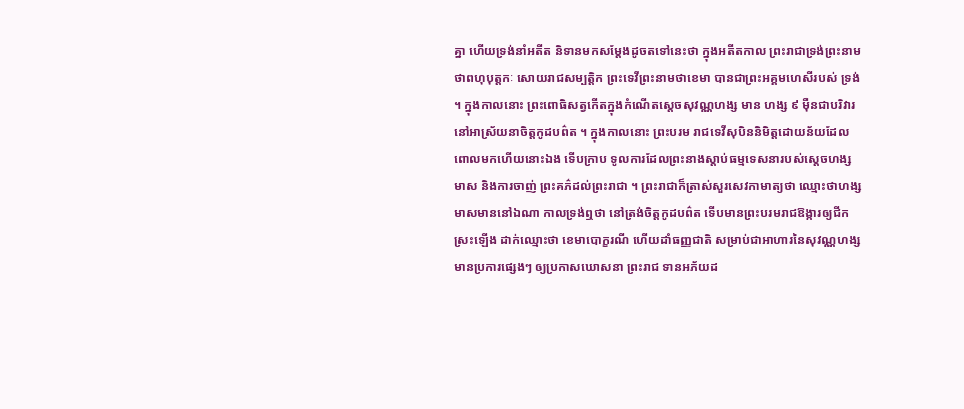គ្នា ហើយទ្រង់នាំអតីត និទានមកសម្តែងដូចតទៅនេះថា ក្នុងអតីតកាល ព្រះរាជាទ្រង់ព្រះនាមថាពហុបុត្តកៈ សោយរាជសម្បត្តិក ព្រះទេវីព្រះនាមថាខេមា បានជាព្រះអគ្គមហេសីរបស់ ទ្រង់ ។ ក្នុងកាលនោះ ព្រះពោធិសត្វកើតក្នុងកំណើតស្តេចសុវណ្ណហង្ស មាន ហង្ស ៩ ម៉ឺនជាបរិវារ នៅអាស្រ័យនាចិត្តកូដបព៌ត ។ ក្នុងកាលនោះ ព្រះបរម រាជទេវីសុបិននិមិត្តដោយន័យដែលពោលមកហើយនោះឯង ទើបក្រាប ទូលការដែលព្រះនាងស្តាប់ធម្មទេសនារបស់ស្តេចហង្សមាស និងការចាញ់ ព្រះគភ៌ដល់ព្រះរាជា ។ ព្រះរាជាក៏ត្រាស់សួរសេវកាមាត្យថា ឈ្មោះថាហង្ស មាសមាននៅឯណា កាលទ្រង់ឮថា នៅត្រង់ចិត្តកូដបព៌ត ទើបមានព្រះបរមរាជឱង្ការឲ្យជីកស្រះឡើង ដាក់ឈ្មោះថា ខេមាបោក្ខរណី ហើយដាំធញ្ញជាតិ សម្រាប់ជាអាហារនៃសុវណ្ណហង្សមានប្រការផ្សេងៗ ឲ្យប្រកាសឃោសនា ព្រះរាជ ទានអភ័យដ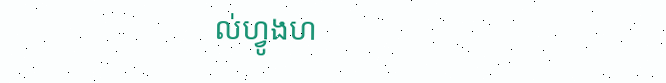ល់ហ្វូងហ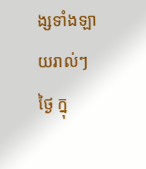ង្សទាំងឡាយរាល់ៗថ្ងៃ ក្នុ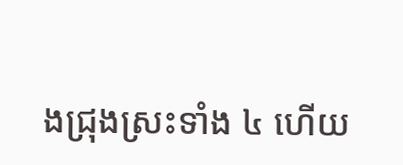ងជ្រុងស្រះទាំង ៤ ហើយ